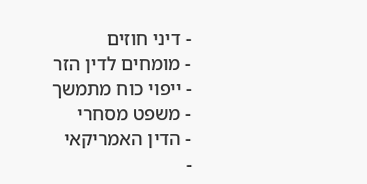- דיני חוזים
- מומחים לדין הזר
- ייפוי כוח מתמשך
- משפט מסחרי
- הדין האמריקאי
-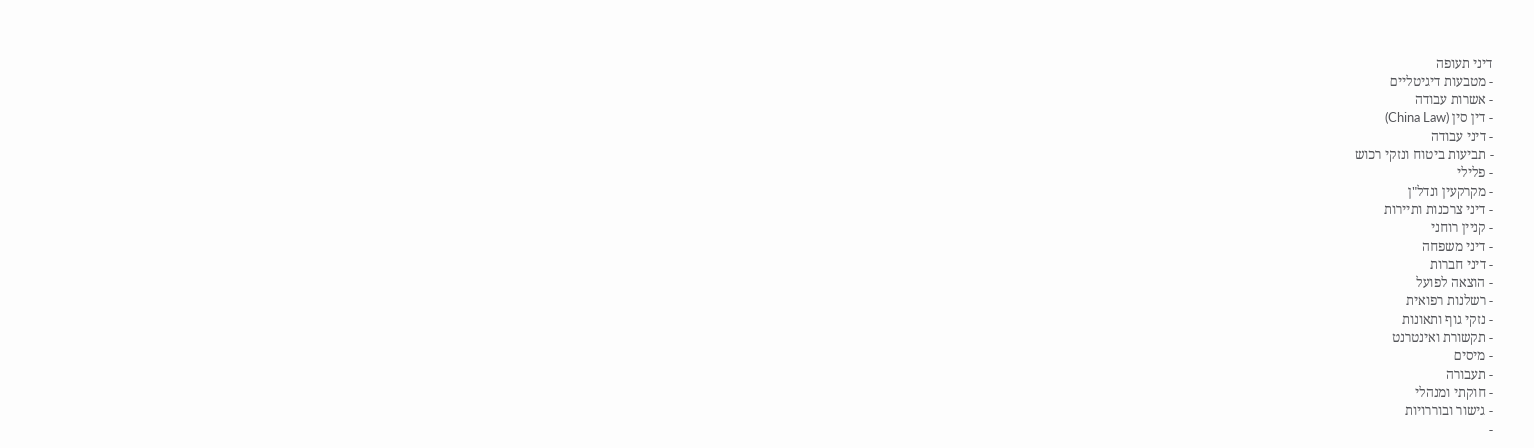דיני תעופה
- מטבעות דיגיטליים
- אשרות עבודה
- דין סין (China Law)
- דיני עבודה
- תביעות ביטוח ונזקי רכוש
- פלילי
- מקרקעין ונדל"ן
- דיני צרכנות ותיירות
- קניין רוחני
- דיני משפחה
- דיני חברות
- הוצאה לפועל
- רשלנות רפואית
- נזקי גוף ותאונות
- תקשורת ואינטרנט
- מיסים
- תעבורה
- חוקתי ומנהלי
- גישור ובוררויות
-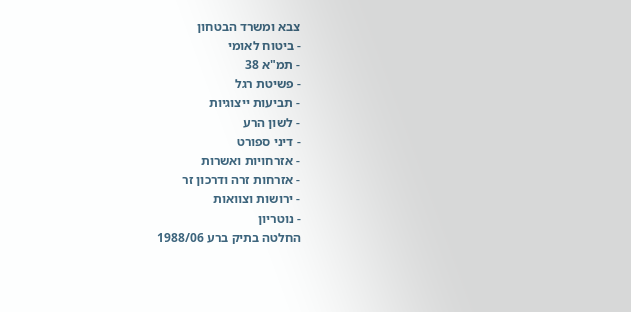צבא ומשרד הבטחון
- ביטוח לאומי
- תמ"א 38
- פשיטת רגל
- תביעות ייצוגיות
- לשון הרע
- דיני ספורט
- אזרחויות ואשרות
- אזרחות זרה ודרכון זר
- ירושות וצוואות
- נוטריון
החלטה בתיק ברע 1988/06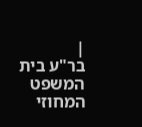|
בר"ע בית המשפט המחוזי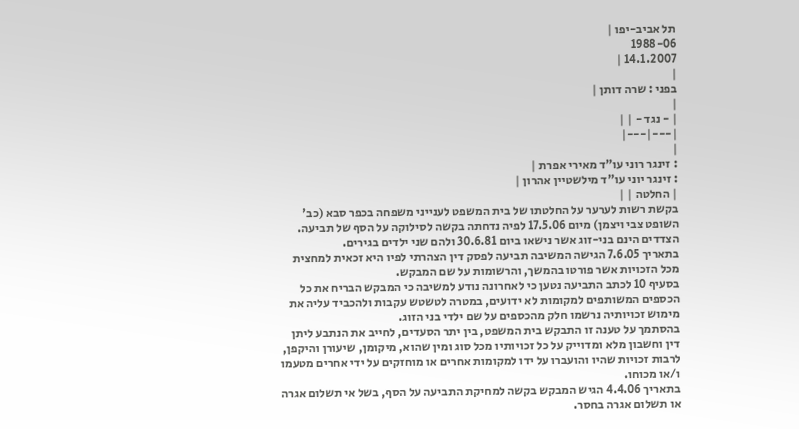תל אביב-יפו |
1988-06
14.1.2007 |
|
בפני : שרה דותן |
|
| - נגד - | |
|---|---|
|
: זינגר רוני עו"ד מאירי אפרת |
: זינגר יוני עו"ד מילשטיין אהרון |
| החלטה | |
בקשת רשות לערער על החלטתו של בית המשפט לענייני משפחה בכפר סבא (כב' השופט צבי ויצמן) מיום 17.5.06 לפיה נדחתה בקשה לסילוקה על הסף של תביעה.
הצדדים הינם בני-זוג אשר נישאו ביום 30.6.81 ולהם שני ילדים בגירים.
בתאריך 7.6.05 הגישה המשיבה תביעה לפסק דין הצהרתי לפיו היא זכאית למחצית מכל הזכויות אשר פורטו בהמשך, והרשומות על שם המבקש.
בסעיף 10 לכתב התביעה נטען כי לאחרונה נודע למשיבה כי המבקש הבריח את כל הכספים המשותפים למקומות לא ידועים, במטרה לטשטש עקבות ולהכביד עליה את מימוש זכויותיה נרשמו חלק מהכספים על שם ילדי בני הזוג.
בהסתמך על טענה זו התבקש בית המשפט, בין יתר הסעדים, לחייב את הנתבע ליתן דין וחשבון מלא ומדוייק על כל זכויותיו מכל סוג ומין שהוא, מיקומן, שיעורן והיקפן, לרבות זכויות שהיו והועברו על ידו למקומות אחרים או מוחזקים על ידי אחרים מטעמו ו/או מכוחו.
בתאריך 4.4.06 הגיש המבקש בקשה למחיקת התביעה על הסף, בשל אי תשלום אגרה או תשלום אגרה בחסר.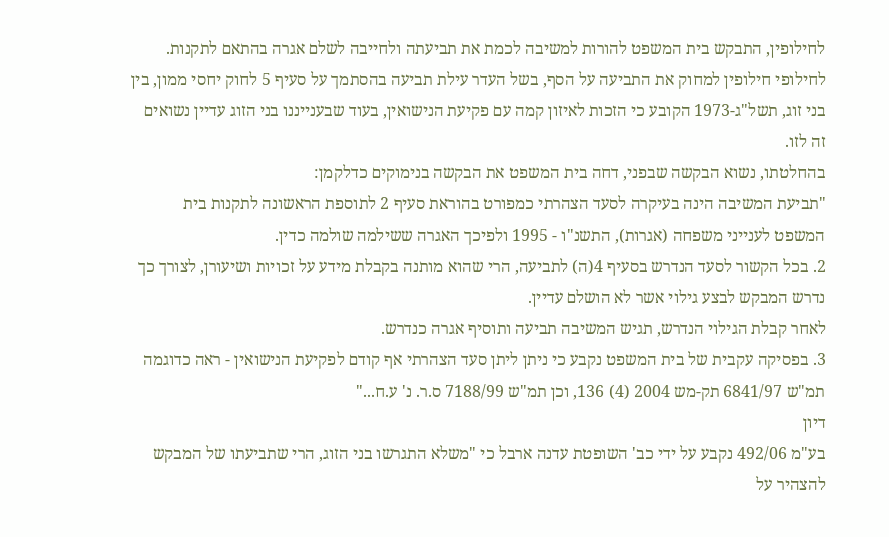לחילופין, התבקש בית המשפט להורות למשיבה לכמת את תביעתה ולחייבה לשלם אגרה בהתאם לתקנות. לחילופי חילופין למחוק את התביעה על הסף, בשל העדר עילת תביעה בהסתמך על סעיף 5 לחוק יחסי ממון, בין בני זוג, תשל"ג-1973 הקובע כי הזכות לאיזון קמה עם פקיעת הנישואין, בעוד שבענייננו בני הזוג עדיין נשואים זה לזו.
בהחלטתו, נשוא הבקשה שבפני, דחה בית המשפט את הבקשה בנימוקים כדלקמן:
"תביעת המשיבה הינה בעיקרה לסעד הצהרתי כמפורט בהוראת סעיף 2 לתוספת הראשונה לתקנות בית המשפט לענייני משפחה (אגרות), התשנ"ו - 1995 ולפיכך האגרה ששילמה שולמה כדין.
2. בכל הקשור לסעד הנדרש בסעיף 4(ה) לתביעה, הרי שהוא מותנה בקבלת מידע על זכויות ושיעורן, לצורך כך נדרש המבקש לבצע גילוי אשר לא הושלם עדיין.
לאחר קבלת הגילוי הנדרש, תגיש המשיבה תביעה ותוסיף אגרה כנדרש.
3. בפסיקה עקבית של בית המשפט נקבע כי ניתן ליתן סעד הצהרתי אף קודם לפקיעת הנישואין - ראה כדוגמה תמ"ש 6841/97 תק-מש 2004 (4) 136, וכן תמ"ש 7188/99 ס.ר. נ' ע.ח..."
דיון
בע"מ 492/06 נקבע על ידי כב' השופטת עדנה ארבל כי "משלא התגרשו בני הזוג, הרי שתביעתו של המבקש להצהיר על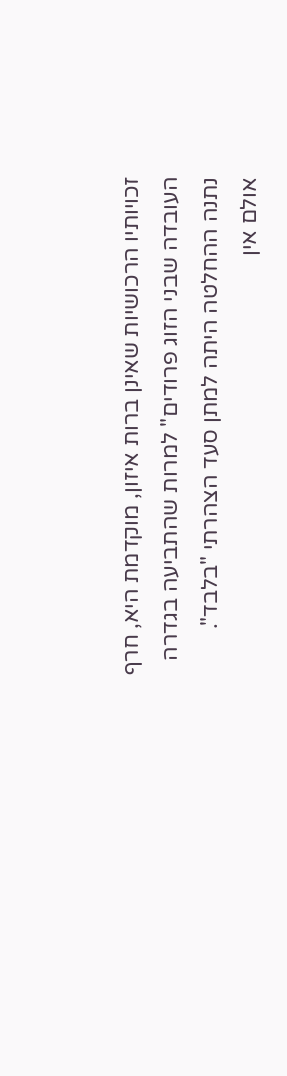זכויותיו הרכושיות שאינן ברות איזון, מוקדמת היא, חרף העובדה שבני הזוג פרודים" למרות שהתביעה בגדרה נתנה ההחלטה היתה למתן סעד הצהרתי "בלבד".
אולם אין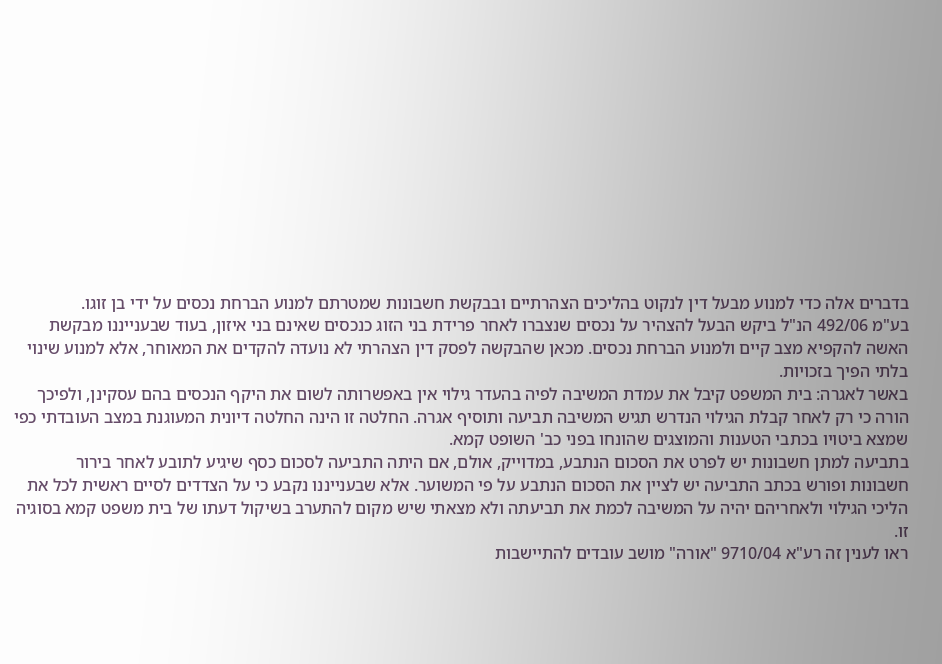בדברים אלה כדי למנוע מבעל דין לנקוט בהליכים הצהרתיים ובבקשת חשבונות שמטרתם למנוע הברחת נכסים על ידי בן זוגו.
בע"מ 492/06 הנ"ל ביקש הבעל להצהיר על נכסים שנצברו לאחר פרידת בני הזוג כנכסים שאינם בני איזון, בעוד שבענייננו מבקשת האשה להקפיא מצב קיים ולמנוע הברחת נכסים. מכאן שהבקשה לפסק דין הצהרתי לא נועדה להקדים את המאוחר, אלא למנוע שינוי בלתי הפיך בזכויות.
באשר לאגרה: בית המשפט קיבל את עמדת המשיבה לפיה בהעדר גילוי אין באפשרותה לשום את היקף הנכסים בהם עסקינן, ולפיכך הורה כי רק לאחר קבלת הגילוי הנדרש תגיש המשיבה תביעה ותוסיף אגרה. החלטה זו הינה החלטה דיונית המעוגנת במצב העובדתי כפי שמצא ביטויו בכתבי הטענות והמוצגים שהונחו בפני כב' השופט קמא.
בתביעה למתן חשבונות יש לפרט את הסכום הנתבע, במדוייק, אולם, אם היתה התביעה לסכום כסף שיגיע לתובע לאחר בירור חשבונות ופורש בכתב התביעה יש לציין את הסכום הנתבע על פי המשוער. אלא שבענייננו נקבע כי על הצדדים לסיים ראשית לכל את הליכי הגילוי ולאחריהם יהיה על המשיבה לכמת את תביעתה ולא מצאתי שיש מקום להתערב בשיקול דעתו של בית משפט קמא בסוגיה זו.
ראו לענין זה רע"א 9710/04 "אורה" מושב עובדים להתיישבות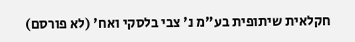חקלאית שיתופית בע"מ נ' צבי בלסקי ואח' (לא פורסם)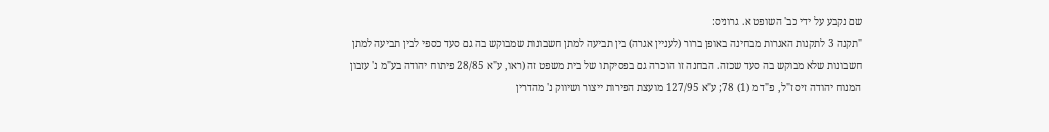שם נקבע על ידי כב' השופט א. גרוניס:
"תקנה 3 לתקנות האגרות מבחינה באופן ברור (לעניין אגרה) בין תביעה למתן חשבונות שמבוקש בה גם סעד כספי לבין תביעה למתן חשבונות שלא מבוקש בה סעד שכזה. הבחנה זו הוכרה גם בפסיקתו של בית משפט זה (ראו, ע"א 28/85 פיתוח יהודה בע"מ נ' עזבון המנוח יהודה זיס ז"ל, פ"ד מ (1) 78; ע"א 127/95 מועצת הפירות ייצור ושיווק נ' מהדרין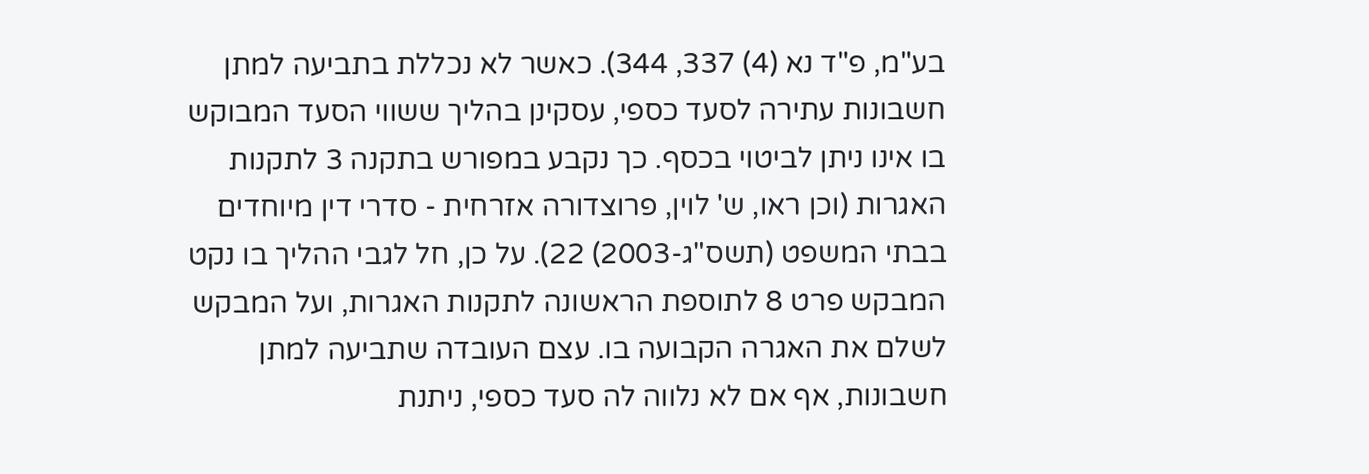בע"מ, פ"ד נא (4) 337, 344). כאשר לא נכללת בתביעה למתן חשבונות עתירה לסעד כספי, עסקינן בהליך ששווי הסעד המבוקש בו אינו ניתן לביטוי בכסף. כך נקבע במפורש בתקנה 3 לתקנות האגרות (וכן ראו, ש' לוין, פרוצדורה אזרחית - סדרי דין מיוחדים בבתי המשפט (תשס"ג-2003) 22). על כן, חל לגבי ההליך בו נקט המבקש פרט 8 לתוספת הראשונה לתקנות האגרות, ועל המבקש לשלם את האגרה הקבועה בו. עצם העובדה שתביעה למתן חשבונות, אף אם לא נלווה לה סעד כספי, ניתנת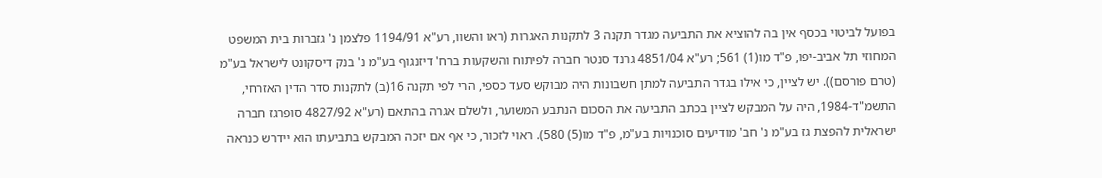בפועל לביטוי בכסף אין בה להוציא את התביעה מגדר תקנה 3 לתקנות האגרות (ראו והשוו, רע"א 1194/91 פלצמן נ' גזברות בית המשפט המחוזי תל אביב-יפו, פ"ד מו(1) 561; רע"א 4851/04 גרנד סנטר חברה לפיתוח והשקעות ברח' דיזנגוף בע"מ נ' בנק דיסקונט לישראל בע"מ (טרם פורסם)). יש לציין, כי אילו בגדר התביעה למתן חשבונות היה מבוקש סעד כספי, הרי לפי תקנה 16(ב) לתקנות סדר הדין האזרחי, התשמ"ד-1984, היה על המבקש לציין בכתב התביעה את הסכום הנתבע המשוער, ולשלם אגרה בהתאם (רע"א 4827/92 סופרגז חברה ישראלית להפצת גז בע"מ נ' חב' מודיעים סוכנויות בע"מ, פ"ד מו(5) 580). ראוי לזכור, כי אף אם יזכה המבקש בתביעתו הוא יידרש כנראה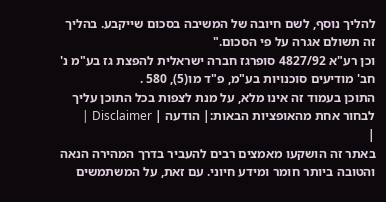להליך נוסף, לשם חיובה של המשיבה בסכום שייקבע. בהליך זה תשולם אגרה על פי הסכום."
וכן רע"א 4827/92 סופרגז חברה ישראלית להפצת גז בע"מ נ' חב' מודיעים סוכנויות בע"מ, פ"ד מו(5), 580 .
התוכן בעמוד זה אינו מלא, על מנת לצפות בכל התוכן עליך לבחור אחת מהאופציות הבאות:| הודעה | Disclaimer |
|
באתר זה הושקעו מאמצים רבים להעביר בדרך המהירה הנאה והטובה ביותר חומר ומידע חיוני. עם זאת, על המשתמשים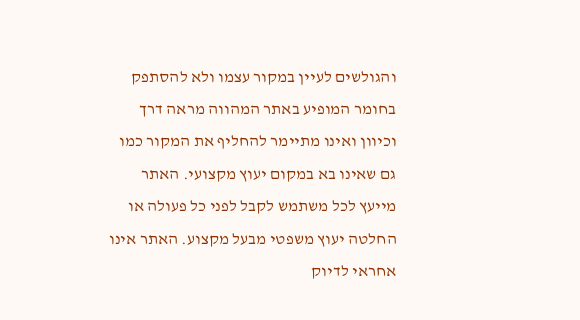והגולשים לעיין במקור עצמו ולא להסתפק בחומר המופיע באתר המהווה מראה דרך וכיוון ואינו מתיימר להחליף את המקור כמו גם שאינו בא במקום יעוץ מקצועי. האתר מייעץ לכל משתמש לקבל לפני כל פעולה או החלטה יעוץ משפטי מבעל מקצוע. האתר אינו אחראי לדיוק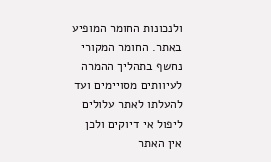ולנכונות החומר המופיע באתר. החומר המקורי נחשף בתהליך ההמרה לעיוותים מסויימים ועד להעלתו לאתר עלולים ליפול אי דיוקים ולכן אין האתר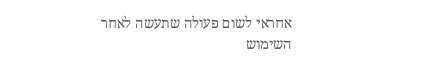אחראי לשום פעולה שתעשה לאחר השימוש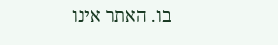בו. האתר אינו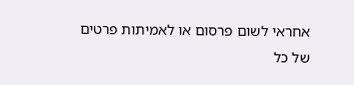אחראי לשום פרסום או לאמיתות פרטים של כל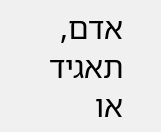אדם, תאגיד או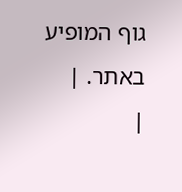גוף המופיע באתר. |
|